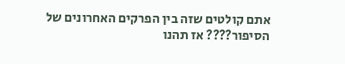אתם קולטים שזה בין הפרקים האחרונים של הסיפור???? אז תהנו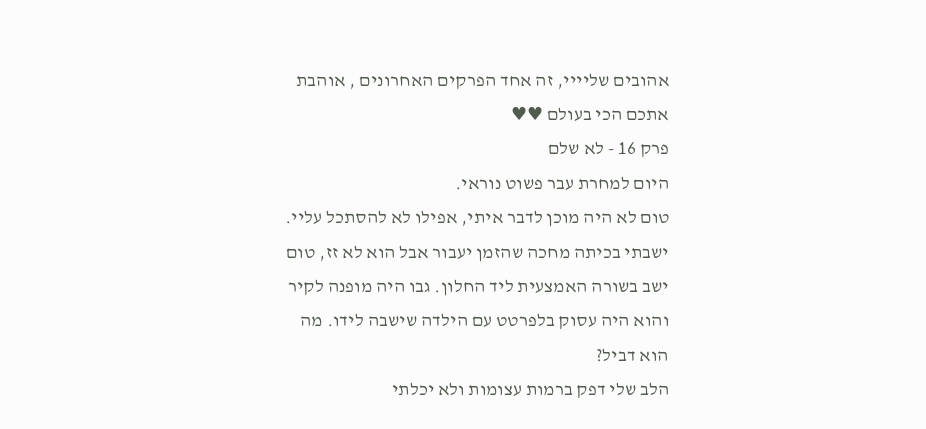אהובים שליייי, זה אחד הפרקים האחרונים , אוהבת אתכם הכי בעולם ♥♥
פרק 16 - לא שלם
היום למחרת עבר פשוט נוראי.
טום לא היה מוכן לדבר איתי, אפילו לא להסתכל עליי.
ישבתי בכיתה מחכה שהזמן יעבור אבל הוא לא זז, טום ישב בשורה האמצעית ליד החלון. גבו היה מופנה לקיר והוא היה עסוק בלפרטט עם הילדה שישבה לידו. מה הוא דביל?
הלב שלי דפק ברמות עצומות ולא יכלתי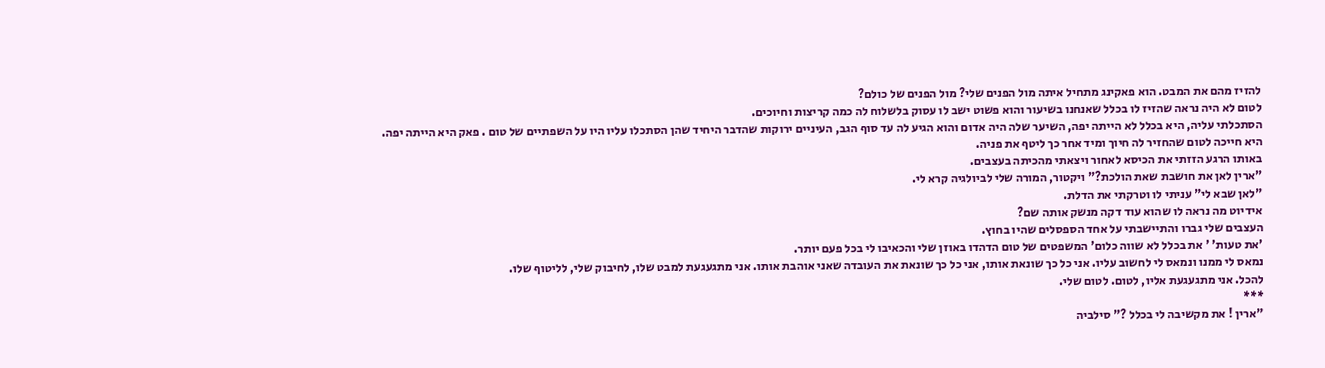להזיז מהם את המבט. הוא פאקינג מתחיל איתה מול הפנים שלי? מול הפנים של כולם?
לטום לא היה נראה שהזיז לו בכלל שאנחנו בשיעור והוא פשוט ישב לו עסוק בלשלוח לה כמה קריצות וחיוכים.
הסתכלתי עליה, היא בכלל לא הייתה יפה, השיער שלה היה אדום והוא הגיע לה עד סוף הגב, העיניים ירוקות שהדבר היחיד שהן הסתכלו עליו היו על השפתיים של טום . פאק היא הייתה יפה.
היא חייכה לטום שהחזיר לה חיוך ומיד אחר כך ליטף את פניה.
באותו הרגע הזזתי את הכיסא לאחור ויצאתי מהכיתה בעצבים.
"ארין לאן את חושבת שאת הולכת?" ויקטור, המורה שלי לביולגיה קרא לי.
"לאן שבא לי" עניתי לו וטרקתי את הדלת.
אידיוט מה נראה לו שהוא עוד דקה מנשק אותה שם?
העצבים שלי גברו והתיישבתי על אחד הספסלים שהיו בחוץ.
'את טעות' ' את בכלל לא שווה כלום' המשפטים של טום הדהדו באוזן שלי והכאיבו לי בכל פעם יותר.
נמאס לי ממנו ונמאס לי לחשוב עליו. אני כל כך שונאת אותו, אני כל כך שונאת את העובדה שאני אוהבת אותו. אני מתגעגעת למבט שלו, לחיבוק שלי, לליטוף שלו.
להכל. אני מתגעגעת אליו, לטום. לטום שלי.
***
"ארין ! את מקשיבה לי בכלל ?" סילביה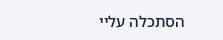הסתכלה עליי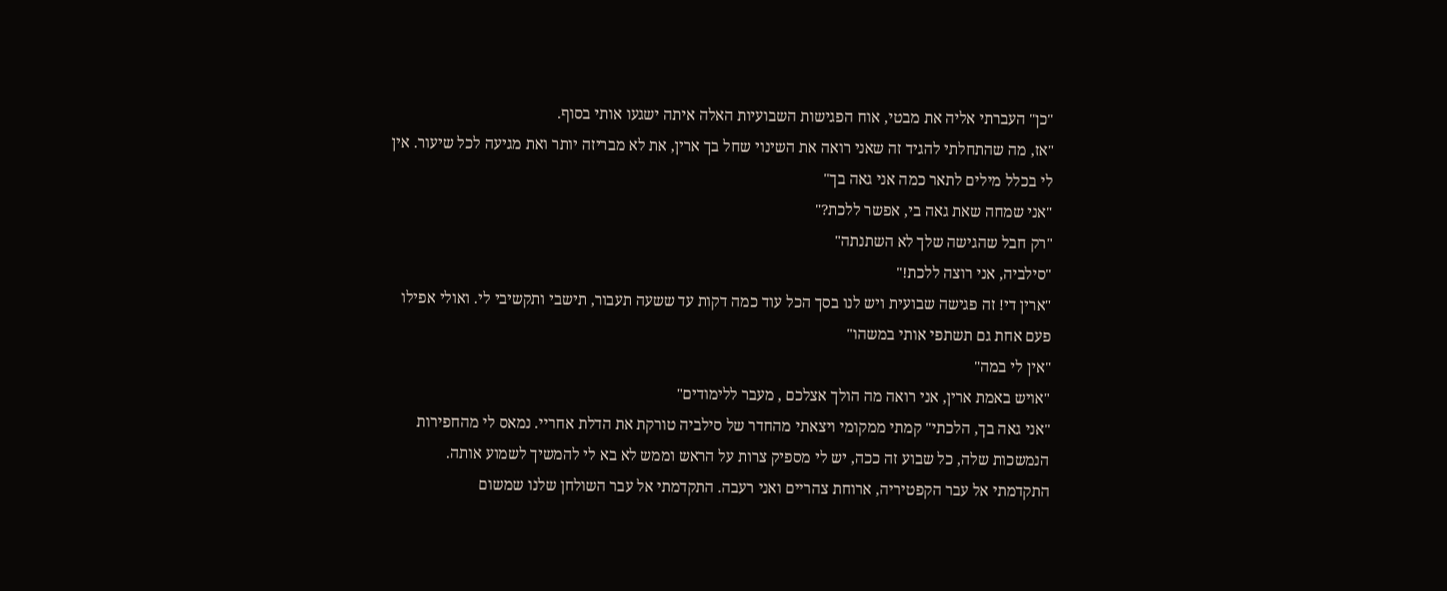"כן" העברתי אליה את מבטי, אוח הפגישות השבועיות האלה איתה ישגעו אותי בסוף.
"אז, מה שהתחלתי להגיד זה שאני רואה את השינוי שחל בך ארין, את לא מבריזה יותר ואת מגיעה לכל שיעור. אין לי בכלל מילים לתאר כמה אני גאה בך"
"אני שמחה שאת גאה בי, אפשר ללכת?"
"רק חבל שהגישה שלך לא השתנתה"
"סילביה, אני רוצה ללכת!"
"ארין די! זה פגישה שבועית ויש לנו בסך הכל עוד כמה דקות עד ששעה תעבור, תישבי ותקשיבי לי. ואולי אפילו פעם אחת גם תשתפי אותי במשהו"
"אין לי במה"
"אויש באמת ארין, אני רואה מה הולך אצלכם , מעבר ללימודים"
"אני גאה בך, הלכתי" קמתי ממקומי ויצאתי מהחדר של סילביה טורקת את הדלת אחריי. נמאס לי מהחפירות הנמשכות שלה, כל שבוע זה ככה, יש לי מספיק צרות על הראש וממש לא בא לי להמשיך לשמוע אותה.
התקדמתי אל עבר הקפטיריה, ארוחת צהריים ואני רעבה. התקדמתי אל עבר השולחן שלנו שמשום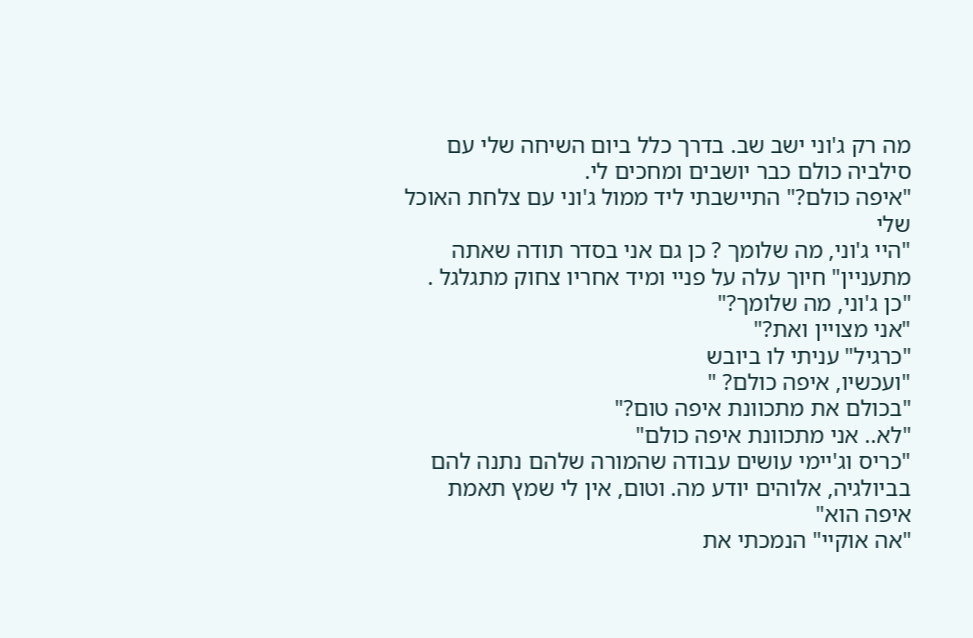מה רק ג'וני ישב שב. בדרך כלל ביום השיחה שלי עם סילביה כולם כבר יושבים ומחכים לי.
"איפה כולם?" התיישבתי ליד ממול ג'וני עם צלחת האוכל שלי
"היי ג'וני, מה שלומך ? כן גם אני בסדר תודה שאתה מתעניין" חיוך עלה על פניי ומיד אחריו צחוק מתגלגל .
"כן ג'וני, מה שלומך?"
"אני מצויין ואת?"
"כרגיל" עניתי לו ביובש
"ועכשיו, איפה כולם? "
"בכולם את מתכוונת איפה טום?"
"לא.. אני מתכוונת איפה כולם"
"כריס וג'יימי עושים עבודה שהמורה שלהם נתנה להם בביולגיה, אלוהים יודע מה. וטום, אין לי שמץ תאמת איפה הוא"
"אה אוקיי" הנמכתי את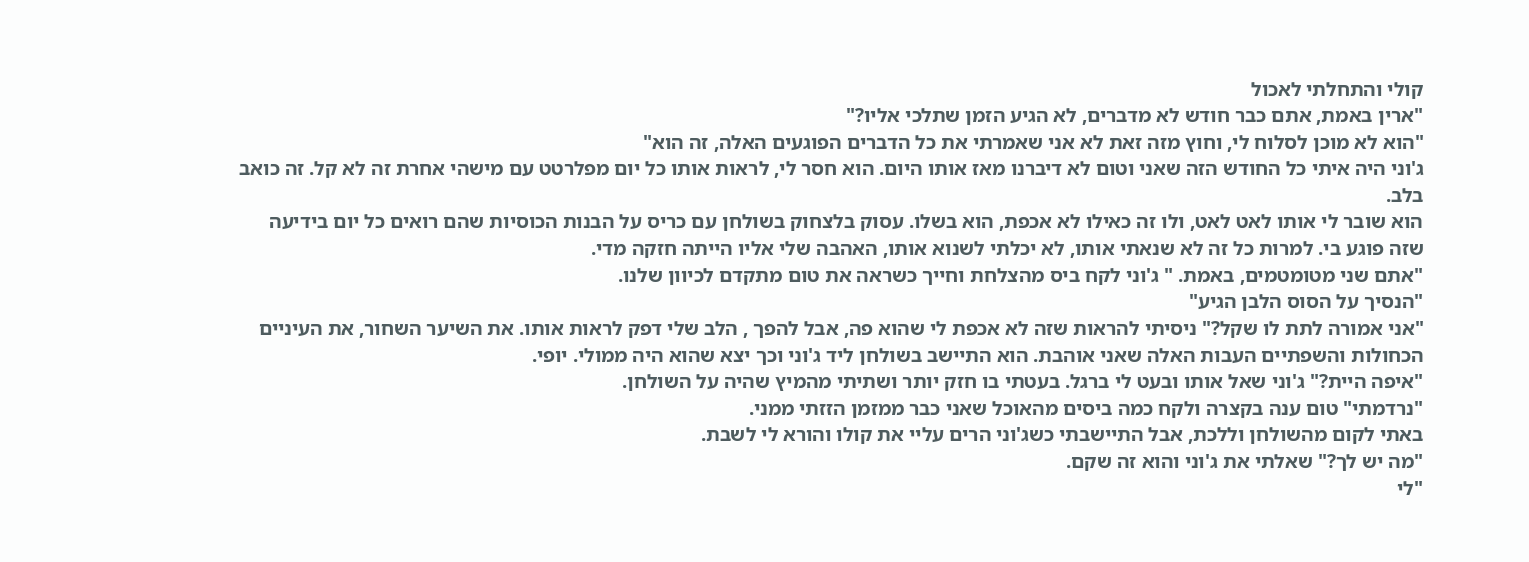קולי והתחלתי לאכול
"ארין באמת, אתם כבר חודש לא מדברים, לא הגיע הזמן שתלכי אליו?"
"הוא לא מוכן לסלוח לי, וחוץ מזה זאת לא אני שאמרתי את כל הדברים הפוגעים האלה, זה הוא"
ג'וני היה איתי כל החודש הזה שאני וטום לא דיברנו מאז אותו היום. הוא חסר לי, לראות אותו כל יום מפלרטט עם מישהי אחרת זה לא קל. זה כואב בלב.
הוא שובר לי אותו לאט לאט, ולו זה כאילו לא אכפת, הוא בשלו. עסוק בלצחוק בשולחן עם כריס על הבנות הכוסיות שהם רואים כל יום בידיעה שזה פוגע בי. למרות כל זה לא שנאתי אותו, לא יכלתי לשנוא אותו, האהבה שלי אליו הייתה חזקה מדי.
"אתם שני מטומטמים, באמת. " ג'וני לקח ביס מהצלחת וחייך כשראה את טום מתקדם לכיוון שלנו.
"הנסיך על הסוס הלבן הגיע"
"אני אמורה לתת לו שקל?" ניסיתי להראות שזה לא אכפת לי שהוא פה, אבל להפך , הלב שלי דפק לראות אותו. את השיער השחור, את העיניים הכחולות והשפתיים העבות האלה שאני אוהבת. הוא התיישב בשולחן ליד ג'וני וכך יצא שהוא היה ממולי. יופי.
"איפה היית?" ג'וני שאל אותו ובעט לי ברגל. בעטתי בו חזק יותר ושתיתי מהמיץ שהיה על השולחן.
"נרדמתי" טום ענה בקצרה ולקח כמה ביסים מהאוכל שאני כבר ממזמן הזזתי ממני.
באתי לקום מהשולחן וללכת, אבל התיישבתי כשג'וני הרים עליי את קולו והורא לי לשבת.
"מה יש לך?" שאלתי את ג'וני והוא זה שקם.
"לי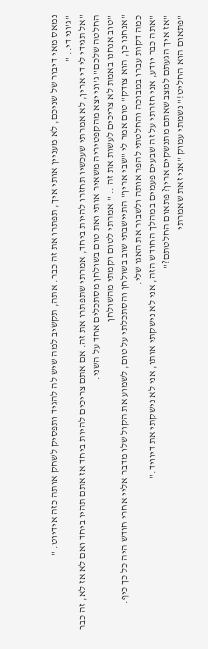נמאס מאי דיבור של שניכם, לא מעניין אותי איך, תפתרו את זה כבר. אתה, תקשיב למה שיש לה להגיד ותפסיק לשחק אותה כזה אידיוט. "
"ג'וני די.. "
"אל תגידי לי די ארין, לא אמרתי שעכשיו תחזרו להיות ביחד, אמרתי שתפתרו את זה. אם אתם צריכים להיות ביחד אז אתם תהיו ביחד ואם לא אז לא, זה כבר החלטה שלכם" ג'וני יצא מהקפטיריה משאיר אותי ואת טום בשולחן מסתכלים אחד על השני.
"טוב אנחנו באמת לא צריכים לעשות את זה .. " אמרתי לטום וקמתי מהשולחן
"אנחנו כן, הוא צודק" טום אמר לי "שבי ארין" התיישבתי שוב בשולחן והסתכלתי על טום, לשמוע את הקול שלו מדבר אליי אחרי חודש היה כל כך כיף.
כמה דקות עברו במבוכה והחלטתי להפר אותה ולשבור את האגו שלי.
"אתה כבר יודע, אני חזרתי על זה שבעים פעמים במהלך החודש הזה, אני לא נישקתי אותו, אני לא נישקתי את דיוויד."
"אז איך הגעתם למצב שאתם מתנשקים ארין? פתאום החלטתם?"
"פתאום הוא החליט!" נשמתי עמוק "אני זאת שאמרתי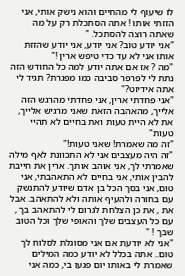לו שיעוף לי מהחיים והוא נישק אותי, אני הזזתי אותו ! אתה הסתכלת רק על מה שאתה רוצה להסתכל. "
"אני יודע טוב? אני יודע, אני יודע שהזזת אותו אני לא עד כדי טיפש ארין !"
"מה ? אז אם אתה יודע למה כל החודש הזה נתת לי לפרפר סביבה כמו מפגרת? תגיד לי אתה אידיוט?"
"אני פחדתי ארין, אני פחדתי מהרגש הזה אלייך, מהאהבה הזאת שאני מרגיש אלייך, את לא היית טעות ואת בחיים לא תהיי טעות"
"זה מה שאמרת! שאני טעות!"
"זה היה מעצבים אני לא התכוונת לאף מילה שאמרתי לך, אני אוהב אותך. ארין את חייבת להבין אותי, אני בחיים לא התאהבתי, אני טום, אני בסך הכל בן אדם שיודע להתנשק עם בחורה ולהעיף אותה ולא להתאהב. אבל את , את כן הצלחת לגרום לי להתאהב בך , עם כל העצבים שלך והאופי שלך וכל הטוב שבך ! "
"אני לא יודעת אם אני מסוגלת לסלוח לך טום.. אתה בכלל לא יודע כמה המילים שאמרת לי באותו יום פגעו בי, כמה אני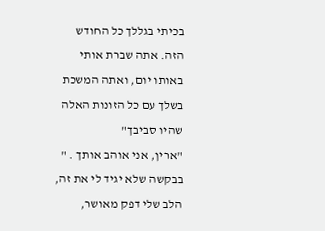בכיתי בגללך כל החודש הזה. אתה שברת אותי באותו יום, ואתה המשכת בשלך עם כל הזונות האלה שהיו סביבך"
"ארין, אני אוהב אותך . " בבקשה שלא יגיד לי את זה, הלב שלי דפק מאושר,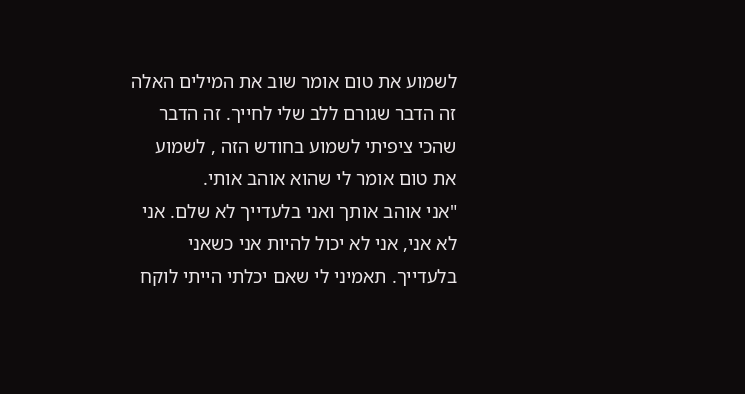לשמוע את טום אומר שוב את המילים האלה זה הדבר שגורם ללב שלי לחייך. זה הדבר שהכי ציפיתי לשמוע בחודש הזה , לשמוע את טום אומר לי שהוא אוהב אותי.
"אני אוהב אותך ואני בלעדייך לא שלם. אני לא אני, אני לא יכול להיות אני כשאני בלעדייך. תאמיני לי שאם יכלתי הייתי לוקח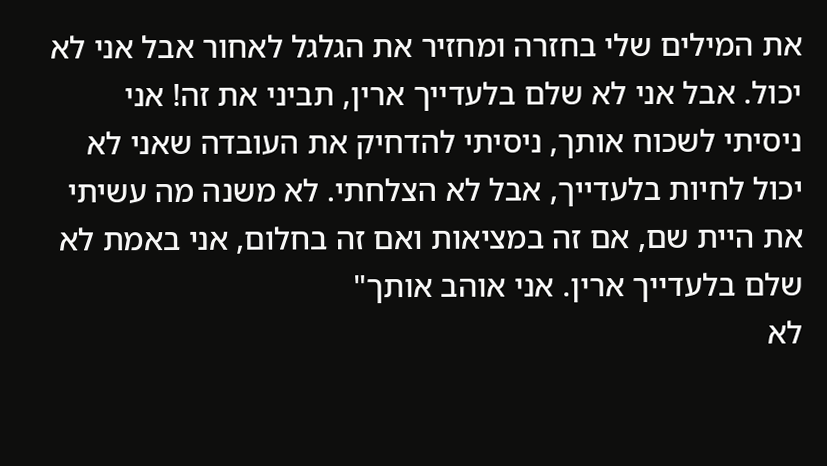את המילים שלי בחזרה ומחזיר את הגלגל לאחור אבל אני לא יכול. אבל אני לא שלם בלעדייך ארין, תביני את זה! אני ניסיתי לשכוח אותך, ניסיתי להדחיק את העובדה שאני לא יכול לחיות בלעדייך, אבל לא הצלחתי. לא משנה מה עשיתי את היית שם, אם זה במציאות ואם זה בחלום, אני באמת לא שלם בלעדייך ארין. אני אוהב אותך"
לא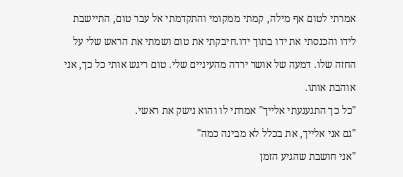אמרתי לטום אף מילה, קמתי ממקומי והתקדמתי אל עבר טום, התיישבת לידו והכנסתי את ידו בתוך ידו.חיבקתי את טום ושמתי את הראש שלי על החזה שלו. דמעה של אושר ירדה מהעיניים שלי. טום ריגש אותי כל כך, אני אוהבת אותו.
"כל כך התגעגעתי אלייך" אמרתי לו והוא נישק את ראשי.
"גם אני אלייך, את בכלל לא מבינה כמה"
"אני חושבת שהגיע הזמן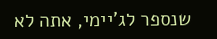שנספר לג'יימי, אתה לא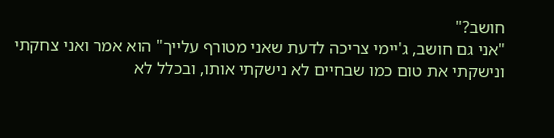חושב?"
"אני גם חושב, ג'יימי צריכה לדעת שאני מטורף עלייך" הוא אמר ואני צחקתי ונישקתי את טום כמו שבחיים לא נישקתי אותו, ובכלל לא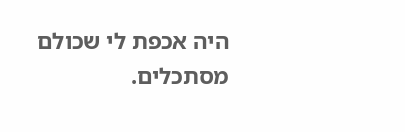היה אכפת לי שכולם מסתכלים.